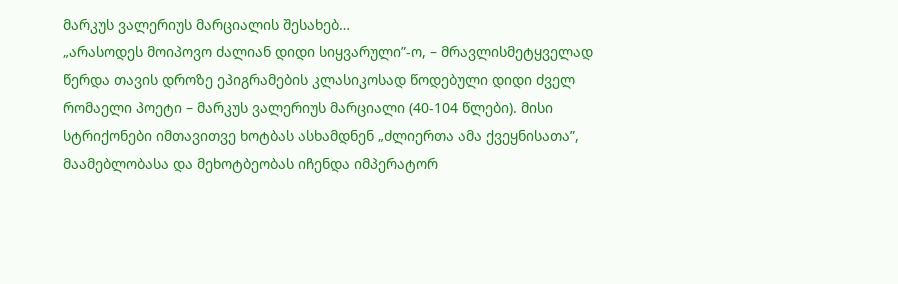მარკუს ვალერიუს მარციალის შესახებ…
„არასოდეს მოიპოვო ძალიან დიდი სიყვარული”-ო, – მრავლისმეტყველად წერდა თავის დროზე ეპიგრამების კლასიკოსად წოდებული დიდი ძველ რომაელი პოეტი – მარკუს ვალერიუს მარციალი (40-104 წლები). მისი სტრიქონები იმთავითვე ხოტბას ასხამდნენ „ძლიერთა ამა ქვეყნისათა”, მაამებლობასა და მეხოტბეობას იჩენდა იმპერატორ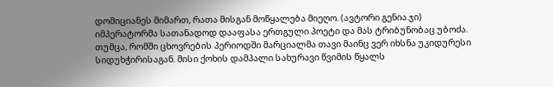დომიციანეს მიმართ, რათა მისგან მოწყალება მიეღო. (ავტორი გენია.ჯი) იმპერატორმა სათანადოდ დააფასა ერთგული პოეტი და მას ტრიბუნობაც უბოძა. თუმცა, რომში ცხოვრების პერიოდში მარციალმა თავი მაინც ვერ იხსნა უკიდურესი სიდუხჭირისაგან. მისი ქოხის დამპალი სახურავი წვიმის წყალს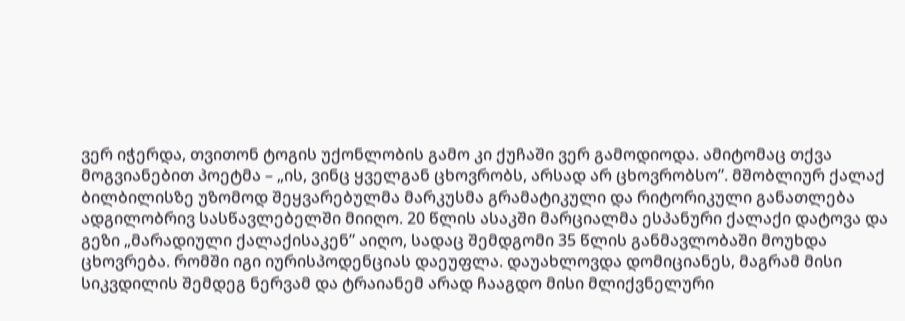ვერ იჭერდა, თვითონ ტოგის უქონლობის გამო კი ქუჩაში ვერ გამოდიოდა. ამიტომაც თქვა მოგვიანებით პოეტმა – „ის, ვინც ყველგან ცხოვრობს, არსად არ ცხოვრობსო”. მშობლიურ ქალაქ ბილბილისზე უზომოდ შეყვარებულმა მარკუსმა გრამატიკული და რიტორიკული განათლება ადგილობრივ სასწავლებელში მიიღო. 20 წლის ასაკში მარციალმა ესპანური ქალაქი დატოვა და გეზი „მარადიული ქალაქისაკენ” აიღო, სადაც შემდგომი 35 წლის განმავლობაში მოუხდა ცხოვრება. რომში იგი იურისპოდენციას დაეუფლა. დაუახლოვდა დომიციანეს, მაგრამ მისი სიკვდილის შემდეგ ნერვამ და ტრაიანემ არად ჩააგდო მისი მლიქვნელური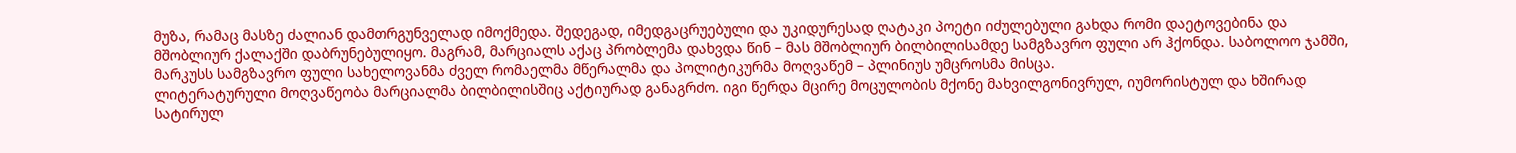მუზა, რამაც მასზე ძალიან დამთრგუნველად იმოქმედა. შედეგად, იმედგაცრუებული და უკიდურესად ღატაკი პოეტი იძულებული გახდა რომი დაეტოვებინა და მშობლიურ ქალაქში დაბრუნებულიყო. მაგრამ, მარციალს აქაც პრობლემა დახვდა წინ – მას მშობლიურ ბილბილისამდე სამგზავრო ფული არ ჰქონდა. საბოლოო ჯამში, მარკუსს სამგზავრო ფული სახელოვანმა ძველ რომაელმა მწერალმა და პოლიტიკურმა მოღვაწემ – პლინიუს უმცროსმა მისცა.
ლიტერატურული მოღვაწეობა მარციალმა ბილბილისშიც აქტიურად განაგრძო. იგი წერდა მცირე მოცულობის მქონე მახვილგონივრულ, იუმორისტულ და ხშირად სატირულ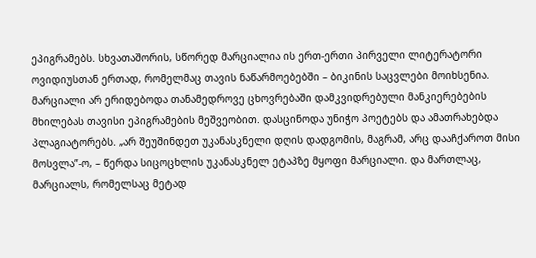ეპიგრამებს. სხვათაშორის, სწორედ მარციალია ის ერთ-ერთი პირველი ლიტერატორი ოვიდიუსთან ერთად, რომელმაც თავის ნაწარმოებებში – ბიკინის საცვლები მოიხსენია. მარციალი არ ერიდებოდა თანამედროვე ცხოვრებაში დამკვიდრებული მანკიერებების მხილებას თავისი ეპიგრამების მეშვეობით. დასცინოდა უნიჭო პოეტებს და ამათრახებდა პლაგიატორებს. „არ შეუშინდეთ უკანასკნელი დღის დადგომის, მაგრამ, არც დააჩქაროთ მისი მოსვლა”-ო, – წერდა სიცოცხლის უკანასკნელ ეტაპზე მყოფი მარციალი. და მართლაც, მარციალს, რომელსაც მეტად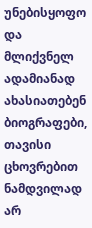უნებისყოფო და მლიქვნელ ადამიანად ახასიათებენ ბიოგრაფები, თავისი ცხოვრებით ნამდვილად არ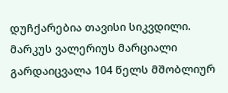დუჩქარებია თავისი სიკვდილი. მარკუს ვალერიუს მარციალი გარდაიცვალა 104 წელს მშობლიურ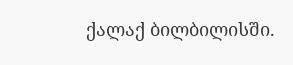ქალაქ ბილბილისში.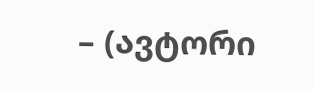– (ავტორი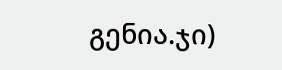გენია.ჯი)